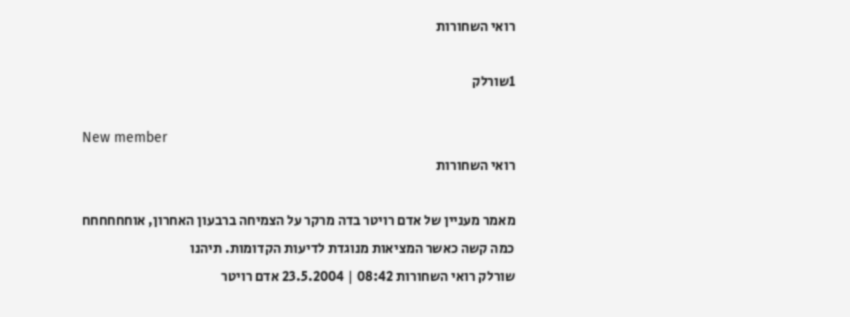רואי השחורות

1שורלק

New member
רואי השחורות

מאמר מעניין של אדם רויטר בדה מרקר על הצמיחה ברבעון האחרון, אוחחחחחח כמה קשה כאשר המציאות מנוגדת לדיעות הקדומות. תיהנו
שורלק רואי השחורות 08:42 | 23.5.2004 אדם רויטר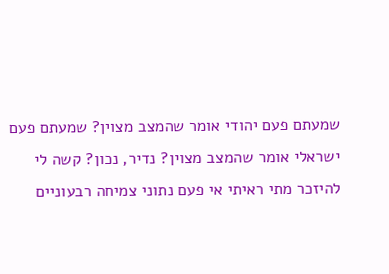שמעתם פעם יהודי אומר שהמצב מצוין? שמעתם פעם ישראלי אומר שהמצב מצוין? נדיר, נכון? קשה לי להיזכר מתי ראיתי אי פעם נתוני צמיחה רבעוניים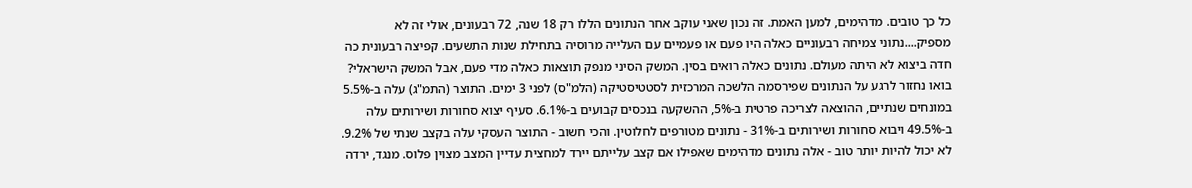כל כך טובים. מדהימים, למען האמת. זה נכון שאני עוקב אחר הנתונים הללו רק 18 שנה, 72 רבעונים, אולי זה לא מספיק....נתוני צמיחה רבעוניים כאלה היו פעם או פעמיים עם העלייה מרוסיה בתחילת שנות התשעים. קפיצה רבעונית כה חדה ביצוא לא היתה מעולם. נתונים כאלה רואים בסין. המשק הסיני מנפק תוצאות כאלה מדי פעם, אבל המשק הישראלי? בואו נחזור לרגע על הנתונים שפירסמה הלשכה המרכזית לסטטיסטיקה (הלמ"ס) לפני 3 ימים. התוצר (התמ"ג) עלה ב-5.5% במונחים שנתיים, ההוצאה לצריכה פרטית ב-5%, ההשקעה בנכסים קבועים ב-6.1%. סעיף יצוא סחורות ושירותים עלה ב-49.5% ויבוא סחורות ושירותים ב-31% - נתונים מטורפים לחלוטין. והכי חשוב - התוצר העסקי עלה בקצב שנתי של 9.2%. לא יכול להיות יותר טוב - אלה נתונים מדהימים שאפילו אם קצב עלייתם יירד למחצית עדיין המצב מצוין פלוס. מנגד, ירדה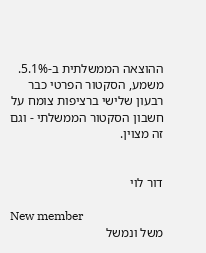ההוצאה הממשלתית ב-5.1%. משמע, הסקטור הפרטי כבר רבעון שלישי ברציפות צומח על חשבון הסקטור הממשלתי - וגם זה מצוין.


דור לוי

New member
משל ונמשל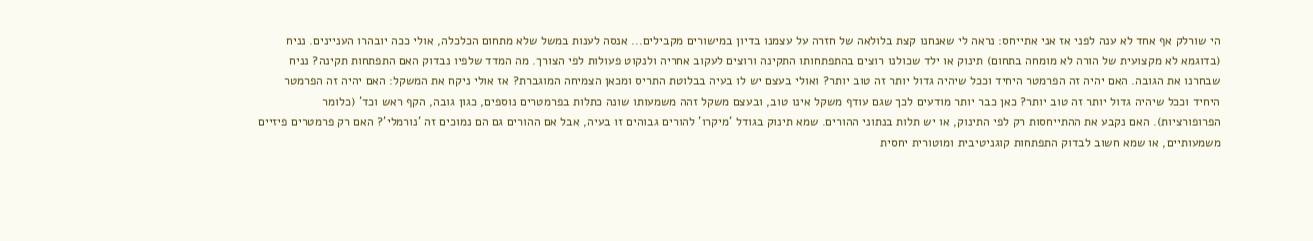הי שורלק אף אחד לא ענה לפני אז אני אתייחס: נראה לי שאנחנו קצת בלולאה של חזרה על עצמנו בדיון במישורים מקבילים... אנסה לענות במשל שלא מתחום הכלכלה, אולי ככה יובהרו העניינים. נניח (בדוגמא לא מקצועית של הורה לא מומחה בתחום) תינוק או ילד שכולנו רוצים בהתפתחותו התקינה ורוצים לעקוב אחריה ולנקוט פעולות לפי הצורך. מה המדד שלפיו נבדוק האם התפתחות תקינה? נניח שבחרנו את הגובה. האם יהיה זה הפרמטר היחיד וככל שיהיה גדול יותר זה טוב יותר? ואולי בעצם יש לו בעיה בבלוטת התריס ומכאן הצמיחה המוגברת? אז אולי ניקח את המשקל: האם יהיה זה הפרמטר היחיד וככל שיהיה גדול יותר זה טוב יותר? כאן כבר יותר מודעים לכך שגם עודף משקל אינו טוב, ובעצם משקל זהה משמעותו שונה כתלות בפרמטרים נוספים, כגון גובה, הקף ראש וכד' (כלומר הפרופורציות). האם נקבע את ההתייחסות רק לפי התינוק, או יש תלות בנתוני ההורים. שמא תינוק בגודל 'מיקרו' להורים גבוהים זו בעיה, אבל אם ההורים גם הם נמוכים זה 'נורמלי'? האם רק פרמטרים פיזיים משמעותיים, או שמא חשוב לבדוק התפתחות קוגניטיבית ומוטורית יחסית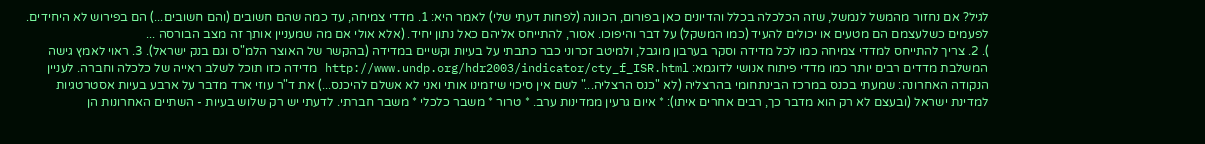לגיל? אם נחזור מהמשל לנמשל, שזה הכלכלה בכלל והדיונים כאן בפורום, הכוונה (לפחות דעתי שלי) לאמר היא: 1. מדדי צמיחה, עד כמה שהם חשובים (והם חשובים...) הם בפירוש לא היחידים. לפעמים כשלעצמם הם מטעים או יכולים להעיד (כמו המשקל) על דבר והיפוכו. אסור, להתייחס אליהם כאל נתון יחיד. (אלא אולי אם מה שמעניין אותך זה מצב הבורסה ...
). 2. צריך להתייחס למדדי צמיחה כמו לכל מדידה וסקר בערבון מוגבל, ולמיטב זכרוני כבר כתבתי על בעיות וקשיים במדידה (בהקשר של האוצר הלמ"ס וגם בנק ישראל). 3. ראוי לאמץ גישה המשלבת מדדים רבים יותר כמו מדדי פיתוח אנושי לדוגמא: http://www.undp.org/hdr2003/indicator/cty_f_ISR.html מדידה כזו תוכל לשלב ראייה של כלכלה וחברה. לעניין הנקודה האחרונה: שמעתי בכנס במרכז הבינתחומי בהרצליה (לא "כנס הרצליה..." לשם אין סיכוי שיזמינו אותי ואני לא אשלם להיכנס...) את ד"ר עוזי ארד מדבר על ארבע בעיות אסטרטגיות למדינת ישראל (ובעצם לא רק הוא מדבר כך, רבים אחרים איתו): * איום גרעין ממדינות ערב. * טרור * משבר כלכלי * משבר חברתי. לדעתי יש רק שלוש בעיות - השתיים האחרונות הן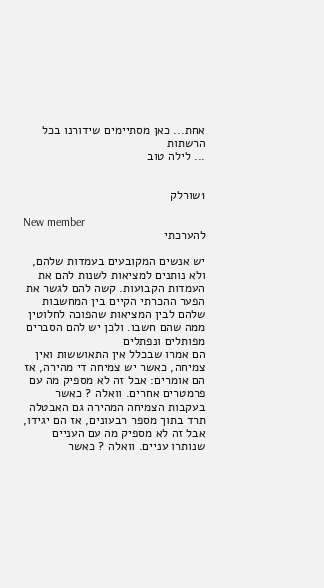אחת... כאן מסתיימים שידורנו בכל הרשתות
... לילה טוב


1שורלק

New member
להערכתי

יש אנשים המקובעים בעמדות שלהם, ולא נותנים למציאות לשנות להם את העמדות הקבועות. קשה להם לגשר את הפער ההכרתי הקיים בין המחשבות שלהם לבין המציאות שהפוכה לחלוטין ממה שהם חשבו. ולכן יש להם הסברים מפותלים ונפתלים
הם אמרו שבכלל אין התאוששות ואין צמיחה, כאשר יש צמיחה די מהירה, אז הם אומרים: אבל זה לא מספיק מה עם פרמטרים אחרים. וואלה ? כאשר בעקבות הצמיחה המהירה גם האבטלה תרד בתוך מספר רבעונים, אז הם יגידו, אבל זה לא מספיק מה עם העניים שנותרו עניים. וואלה ? כאשר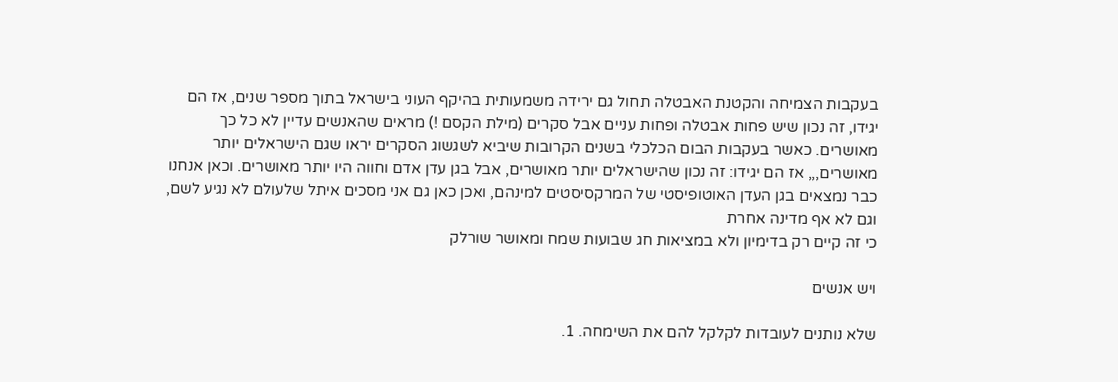בעקבות הצמיחה והקטנת האבטלה תחול גם ירידה משמעותית בהיקף העוני בישראל בתוך מספר שנים, אז הם יגידו, זה נכון שיש פחות אבטלה ופחות עניים אבל סקרים (מילת הקסם !) מראים שהאנשים עדיין לא כל כך מאושרים. כאשר בעקבות הבום הכלכלי בשנים הקרובות שיביא לשגשוג הסקרים יראו שגם הישראלים יותר מאושרים,,, אז הם יגידו: זה נכון שהישראלים יותר מאושרים, אבל בגן עדן אדם וחווה היו יותר מאושרים. וכאן אנחנו כבר נמצאים בגן העדן האוטופיסטי של המרקסיסטים למינהם, ואכן כאן גם אני מסכים איתל שלעולם לא נגיע לשם, וגם לא אף מדינה אחרת
כי זה קיים רק בדימיון ולא במציאות חג שבועות שמח ומאושר שורלק

ויש אנשים

שלא נותנים לעובדות לקלקל להם את השימחה. 1.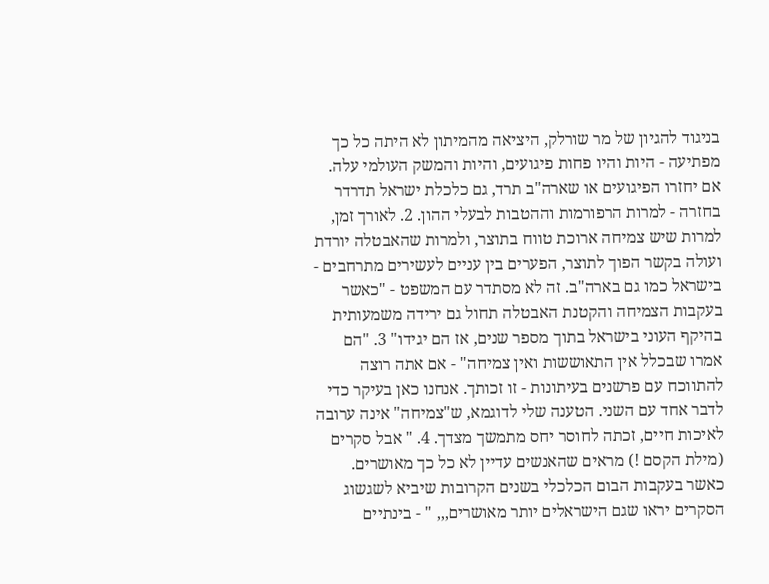בניגוד להגיון של מר שורלק, היציאה מהמיתון לא היתה כל כך מפתיעה - היות והיו פחות פיגועים, והיות והמשק העולמי עלה. אם יחזרו הפיגועים או שארה"ב תרד, גם כלכלת ישראל תדרדר בחזרה - למרות הרפורמות וההטבות לבעלי ההון. 2. לאורך זמן, למרות שיש צמיחה ארוכת טווח בתוצר, ולמרות שהאבטלה יורדת ועולה בקשר הפוך לתוצר, הפערים בין עניים לעשירים מתרחבים - בישראל כמו גם בארה"ב. זה לא מסתדר עם המשפט - "כאשר בעקבות הצמיחה והקטנת האבטלה תחול גם ירידה משמעותית בהיקף העוני בישראל בתוך מספר שנים, אז הם יגידו" 3. "הם אמרו שבכלל אין התאוששות ואין צמיחה" - אם אתה רוצה להתווכח עם פרשנים בעיתונות - זו זכותך. אנחנו כאן בעיקר כדי לדבר אחד עם השני. הטענה שלי לדוגמא, ש"צמיחה" אינה ערובה לאיכות חיים, זכתה לחוסר יחס מתמשך מצדך. 4. " אבל סקרים (מילת הקסם !) מראים שהאנשים עדיין לא כל כך מאושרים. כאשר בעקבות הבום הכלכלי בשנים הקרובות שיביא לשגשוג הסקרים יראו שגם הישראלים יותר מאושרים,,, " - בינתיים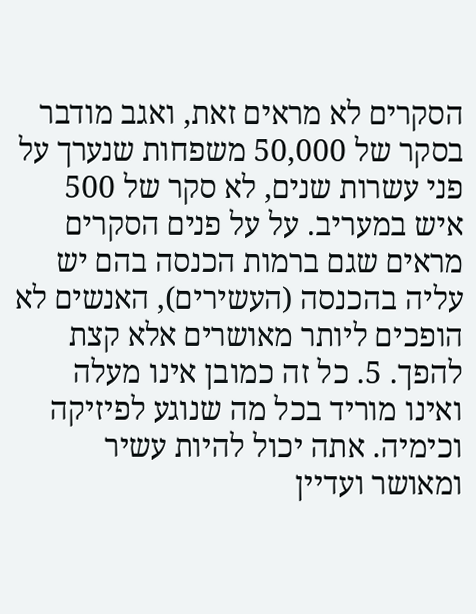הסקרים לא מראים זאת, ואגב מודבר בסקר של 50,000 משפחות שנערך על פני עשרות שנים, לא סקר של 500 איש במעריב. על על פנים הסקרים מראים שגם ברמות הכנסה בהם יש עליה בהכנסה (העשירים), האנשים לא הופכים ליותר מאושרים אלא קצת להפך. 5. כל זה כמובן אינו מעלה ואינו מוריד בכל מה שנוגע לפיזיקה וכימיה. אתה יכול להיות עשיר ומאושר ועדיין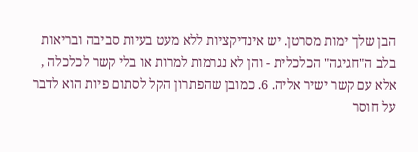הבן שלך ימות מסרטן. יש אינדיקציות ללא מעט בעיות סביבה ובריאות בלב ה"חגיגה" הכלכלית - והן לא נגרמות למרות או בלי קשר לכלכלה , אלא עם קשר ישיר אליה. 6. כמובן שהפתרון הקל לסתום פיות הוא לדבר על חוסר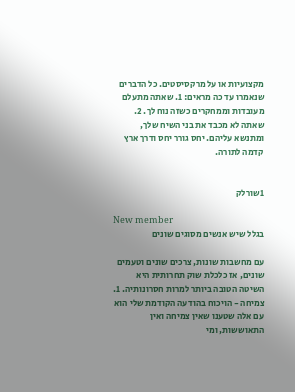מקצועיות או על מרקסיסטים. כל הדברים שנאמרו עד כה מראים: 1. שאתה מתעלם מעובדות וממחקרים כשזה נוח לך. 2. שאתה לא מכבד את בני השיח שלך, ומתנשא עליהם. יחס גורר יחס ודרך ארץ קדמה לתורה.


1שורלק

New member
בגלל שיש אנשים מסוגים שונים

עם מחשבות שונות, צרכים שונים וטעמים שונים, אז כלכלת שוק תחרותית היא השיטה הטובה ביותר למרות חסרונותיה. 1. צמיחה - הויכוח בהודעה הקודמת שלי הוא עם אלה שטענו שאין צמיחה ואין התאוששות, ומי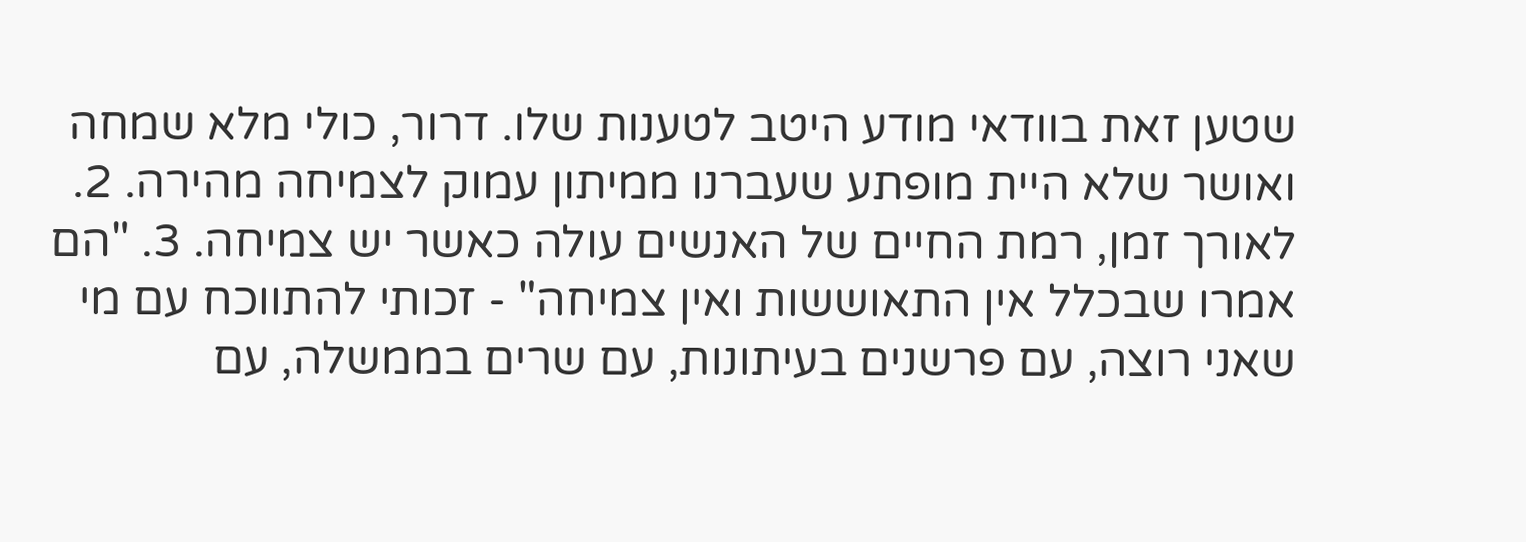שטען זאת בוודאי מודע היטב לטענות שלו. דרור, כולי מלא שמחה ואושר שלא היית מופתע שעברנו ממיתון עמוק לצמיחה מהירה. 2. לאורך זמן, רמת החיים של האנשים עולה כאשר יש צמיחה. 3. "הם אמרו שבכלל אין התאוששות ואין צמיחה" - זכותי להתווכח עם מי שאני רוצה, עם פרשנים בעיתונות, עם שרים בממשלה, עם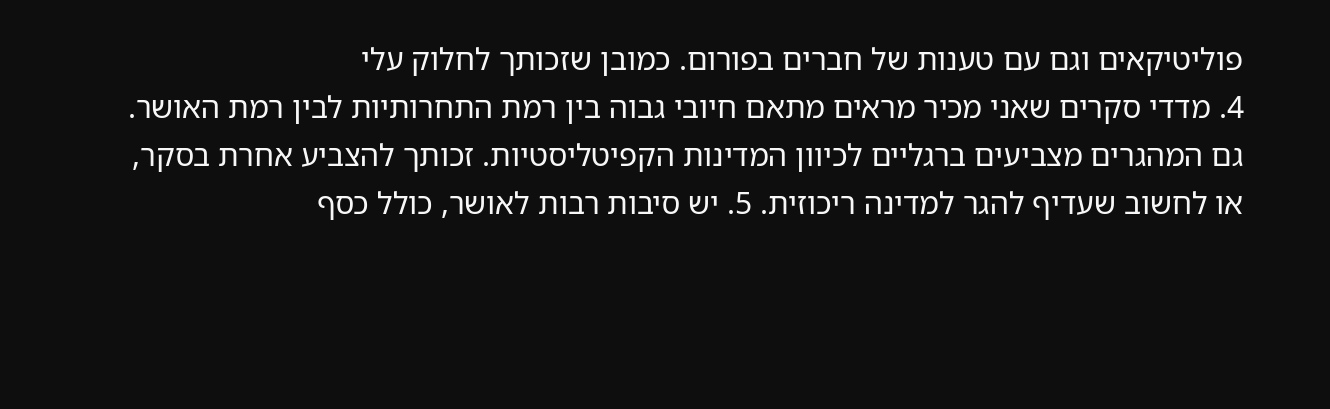פוליטיקאים וגם עם טענות של חברים בפורום. כמובן שזכותך לחלוק עלי
4. מדדי סקרים שאני מכיר מראים מתאם חיובי גבוה בין רמת התחרותיות לבין רמת האושר. גם המהגרים מצביעים ברגליים לכיוון המדינות הקפיטליסטיות. זכותך להצביע אחרת בסקר, או לחשוב שעדיף להגר למדינה ריכוזית. 5. יש סיבות רבות לאושר, כולל כסף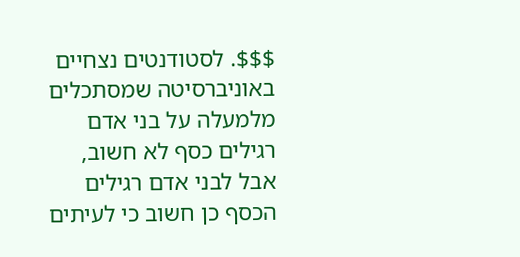$$$. לסטודנטים נצחיים באוניברסיטה שמסתכלים מלמעלה על בני אדם רגילים כסף לא חשוב, אבל לבני אדם רגילים הכסף כן חשוב כי לעיתים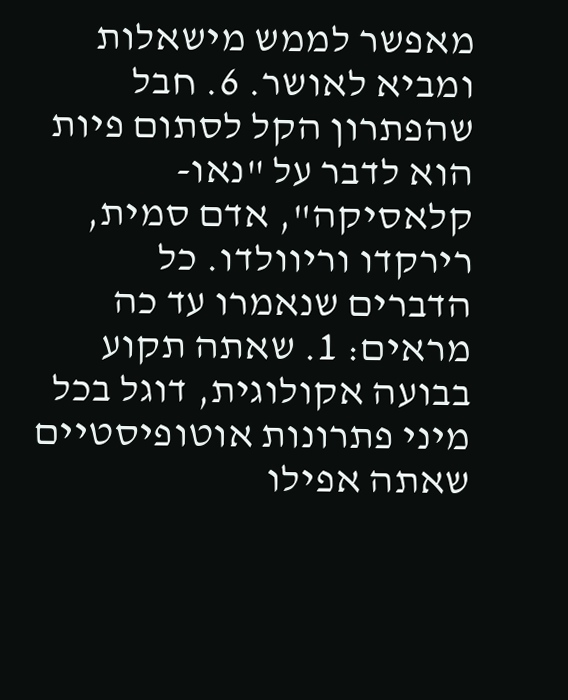מאפשר לממש מישאלות ומביא לאושר. 6. חבל שהפתרון הקל לסתום פיות הוא לדבר על "נאו-קלאסיקה", אדם סמית, רירקדו וריוולדו. כל הדברים שנאמרו עד כה מראים: 1. שאתה תקוע בבועה אקולוגית, דוגל בכל מיני פתרונות אוטופיסטיים שאתה אפילו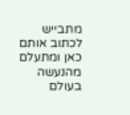מתבייש לכתוב אותם כאן ומתעלם מהנעשה בעולם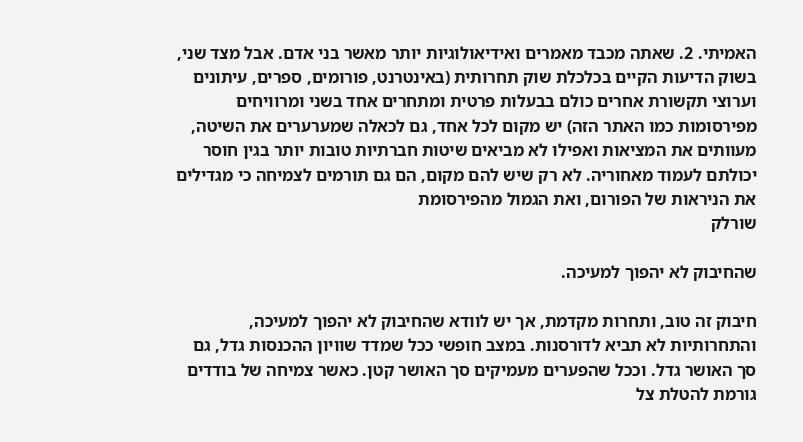האמיתי. 2. שאתה מכבד מאמרים ואידיאולוגיות יותר מאשר בני אדם. אבל מצד שני, בשוק הדיעות הקיים בכלכלת שוק תחרותית (באינטרנט, פורומים, ספרים, עיתונים וערוצי תקשורת אחרים כולם בבעלות פרטית ומתחרים אחד בשני ומרוויחים מפירסומות כמו האתר הזה) יש מקום לכל אחד, גם לכאלה שמערערים את השיטה, מעוותים את המציאות ואפילו לא מביאים שיטות חברתיות טובות יותר בגין חוסר יכולתם לעמוד מאחוריה. לא רק שיש להם מקום, הם גם תורמים לצמיחה כי מגדילים את הניראות של הפורום, ואת הגמול מהפירסומת
שורלק

שהחיבוק לא יהפוך למעיכה.

חיבוק זה טוב, ותחרות מקדמת, אך יש לוודא שהחיבוק לא יהפוך למעיכה, והתחרותיות לא תביא לדורסנות. במצב חופשי ככל שמדד שוויון ההכנסות גדל, גם סך האושר גדל. וככל שהפערים מעמיקים סך האושר קטן. כאשר צמיחה של בודדים גורמת להטלת צל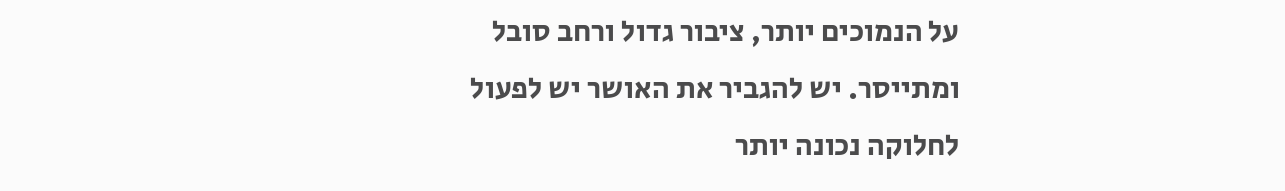על הנמוכים יותר, ציבור גדול ורחב סובל ומתייסר. יש להגביר את האושר יש לפעול לחלוקה נכונה יותר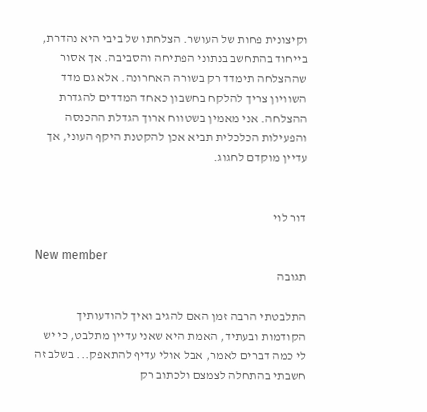וקיצונית פחות של העושר. הצלחתו של ביבי היא נהדרת, בייחוד בהתחשב בנתוני הפתיחה והסביבה. אך אסור שההצלחה תימדד רק בשורה האחרונה. אלא גם מדד השוויון צריך להלקח בחשבון כאחד המדדים להגדרת ההצלחה. אני מאמין בשטווח ארוך הגדלת ההכנסה והפעילות הכלכלית תביא אכן להקטנת היקף העוני, אך עדיין מוקדם לחגוג.


דור לוי

New member
תגובה

התלבטתי הרבה זמן האם להגיב ואיך להודעותיך הקודמות ובעתיד, האמת היא שאני עדיין מתלבט, כי יש לי כמה דברים לאמר, אבל אולי עדיף להתאפק... בשלב זה חשבתי בהתחלה לצמצם ולכתוב רק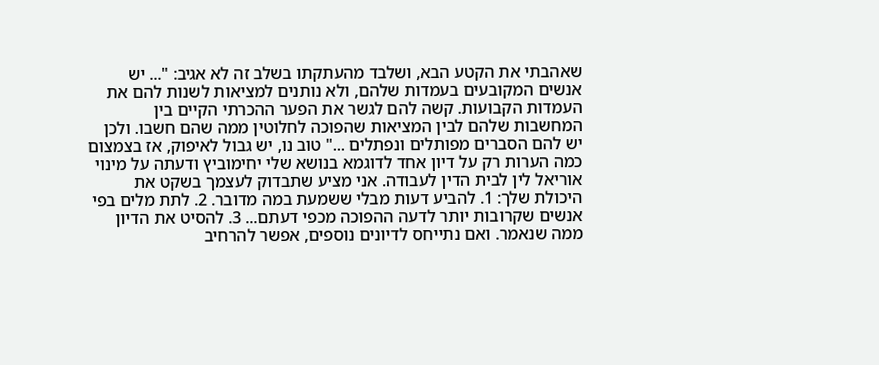שאהבתי את הקטע הבא, ושלבד מהעתקתו בשלב זה לא אגיב: "... יש אנשים המקובעים בעמדות שלהם, ולא נותנים למציאות לשנות להם את העמדות הקבועות. קשה להם לגשר את הפער ההכרתי הקיים בין המחשבות שלהם לבין המציאות שהפוכה לחלוטין ממה שהם חשבו. ולכן יש להם הסברים מפותלים ונפתלים ..." טוב נו, יש גבול לאיפוק, אז בצמצום כמה הערות רק על דיון אחד לדוגמא בנושא שלי יחימוביץ ודעתה על מינוי אוריאל לין לבית הדין לעבודה. אני מציע שתבדוק לעצמך בשקט את היכולת שלך: 1. להביע דעות מבלי ששמעת במה מדובר. 2. לתת מלים בפי אנשים שקרובות יותר לדעה ההפוכה מכפי דעתם... 3. להסיט את הדיון ממה שנאמר. ואם נתייחס לדיונים נוספים, אפשר להרחיב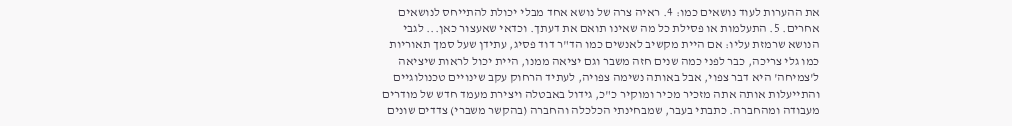את ההערות לעוד נושאים כמו: 4. ראיה צרה של נושא אחד מבלי יכולת להתייחס לנושאים אחרים. 5. התעלמות או פסילת כל מה שאינו תואם את דעתך. וכדאי שאעצור כאן... לגבי הנושא שרמזת עליו: אם היית מקשיב לאנשים כמו הד"ר דוד פסיג, עתידן שעל סמך תאוריות כמו גלי צריכה, כבר לפני כמה שנים חזה משבר וגם יציאה ממנו, היית יכול לראות שיציאה ל'צמיחה' היא דבר צפוי, אבל באותה נשימה צפויה, לעתיד הרחוק עקב שינויים טכנולוגיים והתייעלות אותה אתה מזכיר מכיר ומוקיר כ"כ, גידול באבטלה ויצירת מעמד חדש של מודרים מעבודה ומהחברה. כתבתי בעבר, שמבחינתי הכלכלה והחברה (בהקשר משברי) צדדים שונים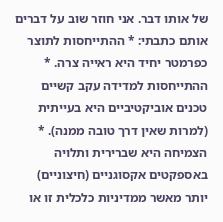של אותו דבר. אני חוזר שוב על דברים אותם כתבתי: * ההתייחסות לתוצר כפרמטר יחיד היא ראייה צרה. * ההתייחסות למדידה עקב קשיים טכנים אוביקטיביים היא בעייתית (למרות שאין דרך טובה ממנה). * הצמיחה היא שברירית ותלויה באספקטים אקסוגניים (חיצוניים) יותר מאשר ממדיניות כלכלית זו או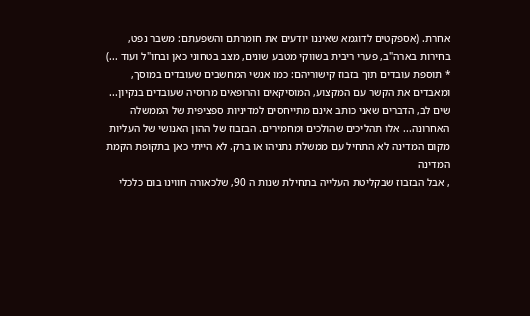אחרת. (אספקטים לדוגמא שאיננו יודעים את חומרתם והשפעתם: משבר נפט, בחירות בארה"ב, פערי ריבית בשווקי מטבע שונים, מצב בטחוני כאן ובחו"ל ועוד ...) * תוספת עובדים תוך בזבוז קישוריהם: כמו אנשי המחשבים שעובדים במוסך, ומאבדים את הקשר עם המקצוע, המוסיקאים והרופאים מרוסיה שעובדים בנקיון... שים לב, הדברים שאני כותב אינם מתייחסים למדיניות ספציפית של הממשלה האחרונה... אלו תהליכים שהולכים ומחמירים. הבזבוז של ההון האנושי של העליות מקום המדינה לא התחיל עם ממשלת נתניהו או ברק. לא הייתי כאן בתקופת הקמת המדינה
, אבל הבזבוז שבקליטת העלייה בתחילת שנות ה 90, שלכאורה חווינו בום כלכלי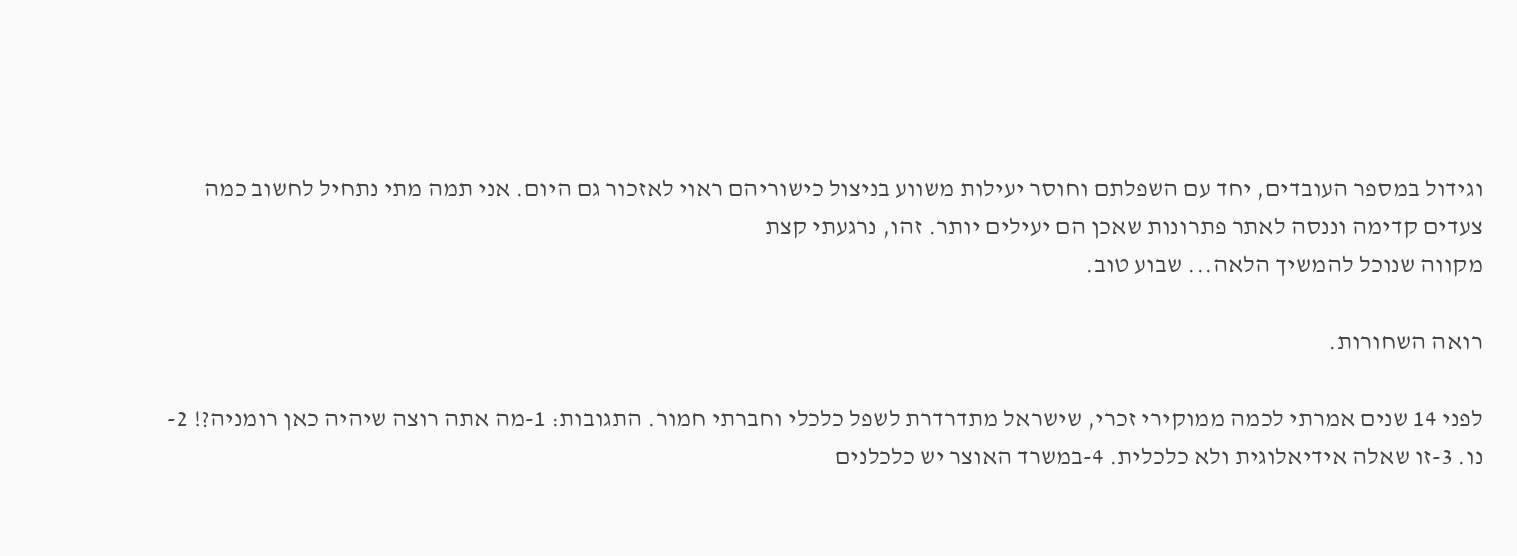וגידול במספר העובדים, יחד עם השפלתם וחוסר יעילות משווע בניצול כישוריהם ראוי לאזכור גם היום. אני תמה מתי נתחיל לחשוב כמה צעדים קדימה וננסה לאתר פתרונות שאכן הם יעילים יותר. זהו, נרגעתי קצת
מקווה שנוכל להמשיך הלאה... שבוע טוב.

רואה השחורות.

לפני 14 שנים אמרתי לכמה ממוקירי זכרי, שישראל מתדרדרת לשפל כלכלי וחברתי חמור. התגובות: 1-מה אתה רוצה שיהיה כאן רומניה?! 2-נו. 3-זו שאלה אידיאלוגית ולא כלכלית. 4-במשרד האוצר יש כלכלנים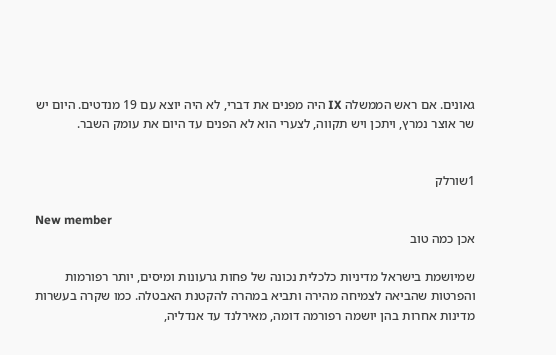גאונים. אם ראש הממשלה IX היה מפנים את דברי, לא היה יוצא עם 19 מנדטים. היום יש שר אוצר נמרץ, ויתכן ויש תקווה, לצערי הוא לא הפנים עד היום את עומק השבר.


1שורלק

New member
אכן כמה טוב

שמיושמת בישראל מדיניות כלכלית נכונה של פחות גרעונות ומיסים, יותר רפורמות והפרטות שהביאה לצמיחה מהירה ותביא במהרה להקטנת האבטלה. כמו שקרה בעשרות מדינות אחרות בהן יושמה רפורמה דומה, מאירלנד עד אנדליה,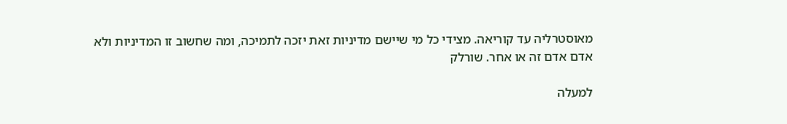מאוסטרליה עד קוריאה. מצידי כל מי שיישם מדיניות זאת יזכה לתמיכה, ומה שחשוב זו המדיניות ולא אדם אדם זה או אחר. שורלק

למעלה